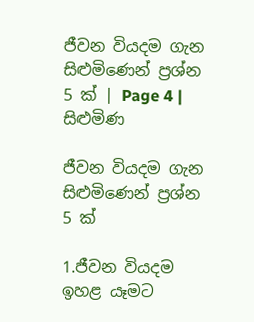ජීවන වියදම ගැන සිළුමිණෙන් ප්‍රශ්න 5 ක් | Page 4 | සිළුමිණ

ජීවන වියදම ගැන සිළුමිණෙන් ප්‍රශ්න 5 ක්

1.ජීවන වියදම ඉහළ යෑමට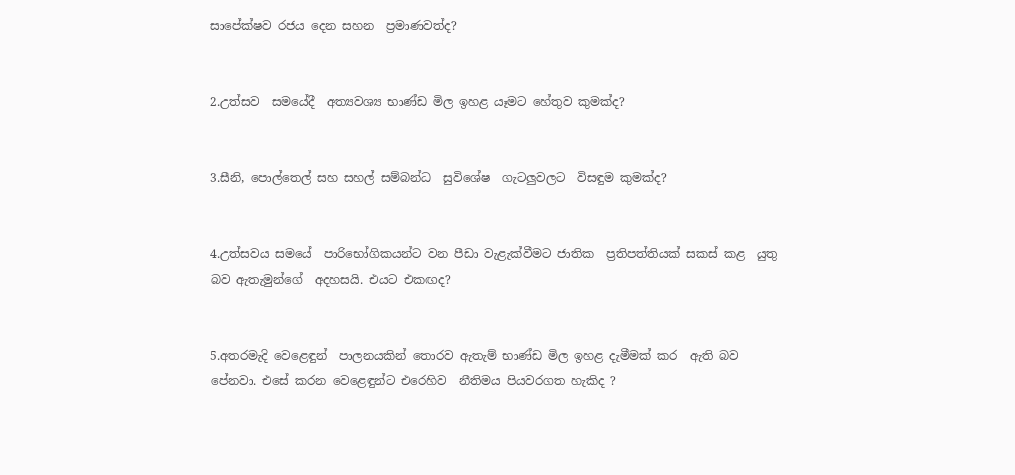සාපේක්ෂව රජය දෙන සහන  ප්‍රමාණවත්ද?


2.උත්සව  සමයේදී  අත්‍යවශ්‍ය භාණ්ඩ මිල ඉහළ යෑමට හේතුව කුමක්ද?


3.සීනි, පොල්තෙල් සහ සහල් සම්බන්ධ  සුවිශේෂ  ගැටලුවලට  විසඳුම කුමක්ද?


4.උත්සවය සමයේ  පාරිභෝගිකයන්ට වන පීඩා වැළැක්වීමට ජාතික  ප්‍රතිපත්තියක් සකස් කළ  යුතු බව ඇතැමුන්ගේ  අදහසයි. එයට එකඟද?


5.අතරමැදි වෙළෙඳුන්  පාලනයකින් තොරව ඇතැම් භාණ්ඩ මිල ඉහළ දැමීමක් කර  ඇති බව පේනවා. එසේ කරන වෙළෙඳුන්ට එරෙහිව  නීතිමය පියවරගත හැකිද ?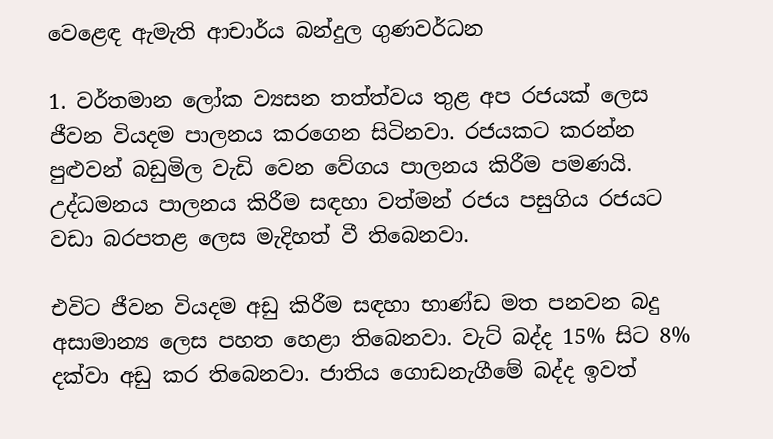වෙළෙඳ ඇමැති ආචාර්ය බන්දුල ගුණවර්ධන

1. වර්තමාන ලෝක ව්‍යසන තත්ත්වය තුළ අප රජයක් ලෙස ජීවන වියදම පාලනය කරගෙන සිටිනවා. රජයකට කරන්න පුළුවන් බඩුමිල වැඩි වෙන වේගය පාලනය කිරීම පමණයි. උද්ධමනය පාලනය කිරීම සඳහා වත්මන් රජය පසුගිය රජයට වඩා බරපතළ ලෙස මැදිහත් වී තිබෙනවා.

එවිට ජීවන වියදම අඩු කිරීම සඳහා භාණ්ඩ මත පනවන බදු අසාමාන්‍ය ලෙස පහත හෙළා තිබෙනවා. වැට් බද්ද 15% සිට 8% දක්වා අඩු කර තිබෙනවා. ජාතිය ගොඩනැගීමේ බද්ද ඉවත්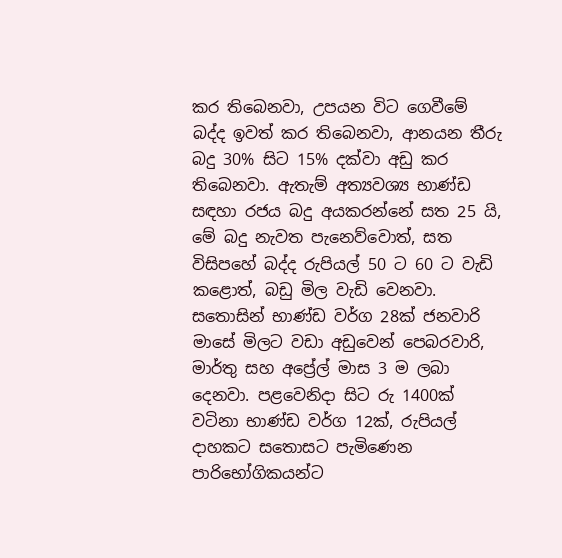කර තිබෙනවා, උපයන විට ගෙවීමේ බද්ද ඉවත් කර තිබෙනවා, ආනයන තීරු බදු 30% සිට 15% දක්වා අඩු කර තිබෙනවා. ඇතැම් අත්‍යවශ්‍ය භාණ්ඩ සඳහා රජය බදු අයකරන්නේ සත 25 යි, මේ බදු නැවත පැනෙව්වොත්, සත විසිපහේ බද්ද රුපියල් 50 ට 60 ට වැඩි කළොත්, බඩු මිල වැඩි වෙනවා. සතොසින් භාණ්ඩ වර්ග 28ක් ජනවාරි මාසේ මිලට වඩා අඩුවෙන් පෙබරවාරි, මාර්තු සහ අප්‍රේල් මාස 3 ම ලබා දෙනවා. පළවෙනිදා සිට රු 1400ක් වටිනා භාණ්ඩ වර්ග 12ක්, රුපියල් දාහකට සතොසට පැමිණෙන පාරිභෝගිකයන්ට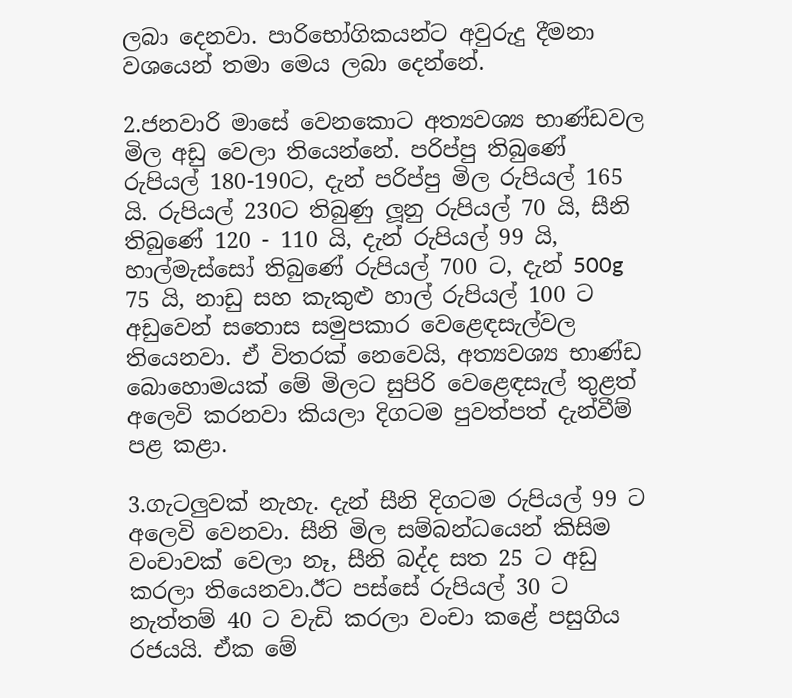ලබා දෙනවා. පාරිභෝගිකයන්ට අවුරුදු දීමනා වශයෙන් තමා මෙය ලබා දෙන්නේ.

2.ජනවාරි මාසේ වෙනකොට අත්‍යවශ්‍ය භාණ්ඩවල මිල අඩු වෙලා තියෙන්නේ. පරිප්පු තිබුණේ රුපියල් 180-190ට, දැන් පරිප්පු මිල රුපියල් 165 යි. රුපියල් 230ට තිබුණු ලූනු රුපියල් 70 යි, සීනි තිබුණේ 120 - 110 යි, දැන් රුපියල් 99 යි, හාල්මැස්සෝ තිබුණේ රුපියල් 700 ට, දැන් 500g 75 යි, නාඩු සහ කැකුළු හාල් රුපියල් 100 ට අඩුවෙන් සතොස සමුපකාර වෙළෙඳසැල්වල තියෙනවා. ඒ විතරක් නෙවෙයි, අත්‍යවශ්‍ය භාණ්ඩ බොහොමයක් මේ මිලට සුපිරි වෙළෙඳසැල් තුළත් අලෙවි කරනවා කියලා දිගටම පුවත්පත් දැන්වීම් පළ කළා.

3.ගැටලුවක් නැහැ. දැන් සීනි දිගටම රුපියල් 99 ට අලෙවි වෙනවා. සීනි මිල සම්බන්ධයෙන් කිසිම වංචාවක් වෙලා නෑ, සීනි බද්ද සත 25 ට අඩු කරලා තියෙනවා.ඊට පස්සේ රුපියල් 30 ට නැත්තම් 40 ට වැඩි කරලා වංචා කළේ පසුගිය රජයයි. ඒක මේ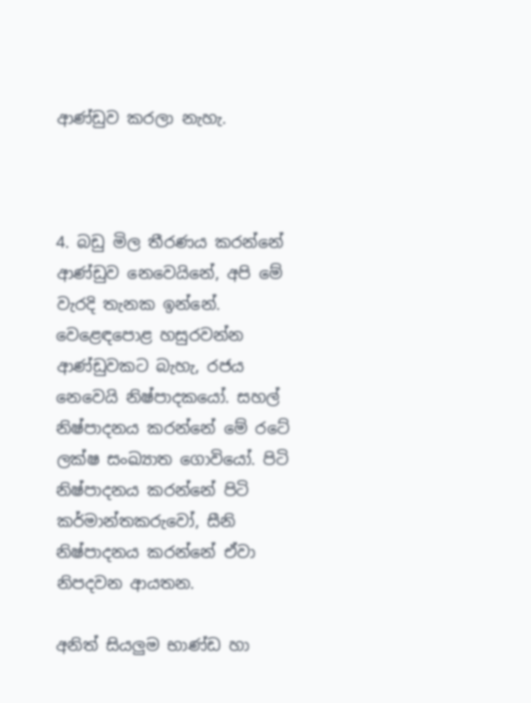ආණ්ඩුව කරලා නැහැ.



4. බඩු මිල තීරණය කරන්නේ ආණ්ඩුව නෙවෙයිනේ, අපි මේ වැරදි තැනක ඉන්නේ. වෙළෙඳපොළ හසුරවන්න ආණ්ඩුවකට බැහැ, රජය නෙවෙයි නිෂ්පාදකයෝ. සහල් නිෂ්පාදනය කරන්නේ මේ රටේ ලක්ෂ සංඛ්‍යාත ගොවියෝ. පිටි නිෂ්පාදනය කරන්නේ පිටි කර්මාන්තකරුවෝ, සීනි නිෂ්පාදනය කරන්නේ ඒවා නිපදවන ආයතන.

අනිත් සියලුම භාණ්ඩ හා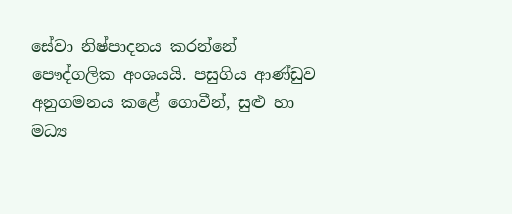සේවා නිෂ්පාදනය කරන්නේ පෞද්ගලික අංශයයි. පසුගිය ආණ්ඩුව අනුගමනය කළේ ගොවීන්, සුළු හා මධ්‍ය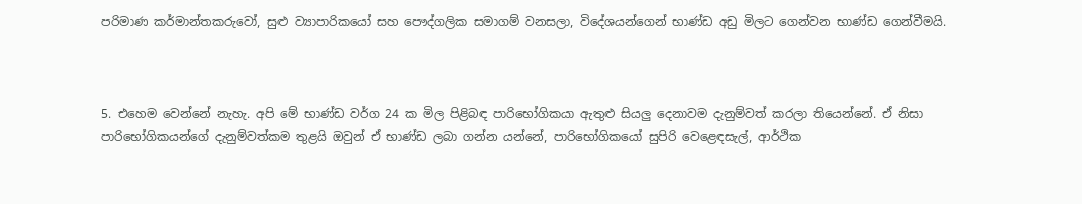පරිමාණ කර්මාන්තකරුවෝ, සුළු ව්‍යාපාරිකයෝ සහ පෞද්ගලික සමාගම් වනසලා, විදේශයන්ගෙන් භාණ්ඩ අඩු මිලට ගෙන්වන භාණ්ඩ ගෙන්වීමයි.



5. එහෙම වෙන්නේ නැහැ. අපි මේ භාණ්ඩ වර්ග 24 ක මිල පිළිබඳ පාරිභෝගිකයා ඇතුළු සියලු දෙනාවම දැනුම්වත් කරලා තියෙන්නේ. ඒ නිසා පාරිභෝගිකයන්ගේ දැනුම්වත්කම තුළයි ඔවුන් ඒ භාණ්ඩ ලබා ගන්න යන්නේ, පාරිභෝගිකයෝ සුපිරි වෙළෙඳසැල්, ආර්ථික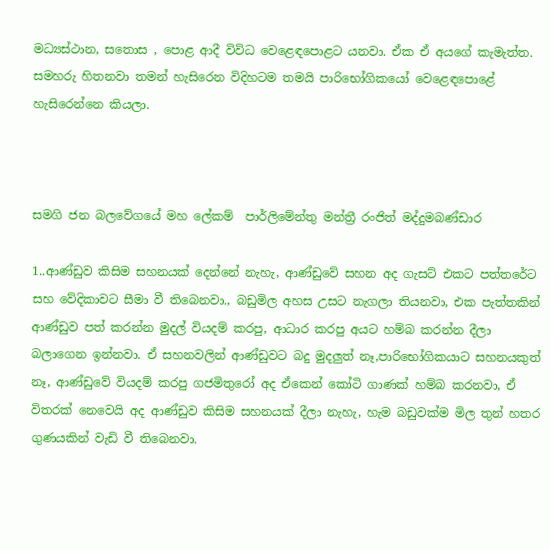මධ්‍යස්ථාන, සතොස , පොළ ආදී විවිධ වෙ‍ළෙඳපොළට යනවා. ඒක ඒ අයගේ කැමැත්ත. සමහරු හිතනවා තමන් හැසිරෙන විදිහටම තමයි පාරිභෝගිකයෝ ‍වෙළෙඳපොළේ හැසිරෙන්නෙ කියලා.



සමගි ජන බලවේගයේ මහ ලේකම්  පාර්ලිමේන්තු මන්ත්‍රී රංජිත් මද්දුමබණ්ඩාර

1..ආණ්ඩුව කිසිම සහනයක් දෙන්නේ නැහැ, ආණ්ඩුවේ සහන අද ගැසට් එකට පත්තරේට සහ වේදිකාවට සීමා වී තිබෙනවා., බඩුමිල අහස උසට නැගලා තියනවා, එක පැත්තකින් ආණ්ඩුව පත් කරන්න මුදල් වියදම් කරපු, ආධාර කරපු අයට හම්බ කරන්න දීලා බලාගෙන ඉන්නවා. ඒ සහනවලින් ආණ්ඩුවට බදු මුදලුත් නෑ,පාරිභෝගිකයාට සහනයකුත් නෑ, ආණ්ඩුවේ වියදම් කරපු ගජමිතුරෝ අද ඒකෙන් කෝටි ගාණක් හම්බ කරනවා, ඒ විතරක් නෙවෙයි අද ආණ්ඩුව කිසිම සහනයක් දීලා නැහැ, හැම බඩුවක්ම මිල තුන් හතර ගුණයකින් වැඩි වී තිබෙනවා.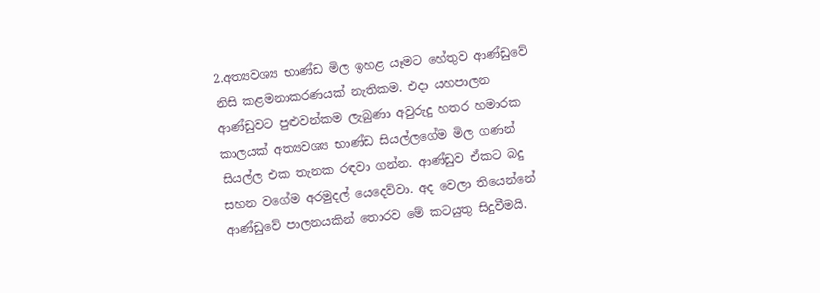2.අත්‍යවශ්‍ය භාණ්ඩ මිල ඉහළ යෑමට හේතුව ආණ්ඩුවේ නිසි කළමනාකරණයක් නැතිකම. එදා යහපාලන ආණ්ඩුවට පුළුවන්කම ලැබුණා අවුරුදු හතර හමාරක කාලයක් අත්‍යවශ්‍ය භාණ්ඩ සියල්ලගේම මිල ගණන් සියල්ල එක තැනක රඳවා ගන්න. ආණ්ඩුව ඒකට බදු සහන වගේම අරමුදල් යෙදෙව්වා. අද වෙලා තියෙන්නේ ආණ්ඩුවේ පාලනයකින් තොරව මේ කටයුතු සිදුවීමයි.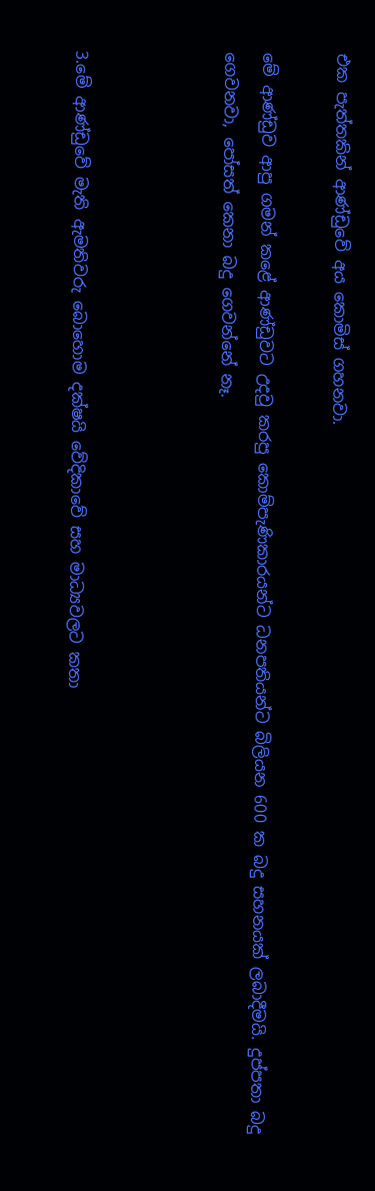එක පැත්තකින් ආණ්ඩුවේ අය කොමිස් ගහනවා.

මේ ආණ්ඩුව ආපු ගමන් කළේ ආණ්ඩුවට උදවු කරපු කොම්පැණිකාරයන්ට ධනපතියන්ට බිලියන 600 ක බදු සහනයක් ලබාදීමයි. දුප්පතා බදු ගෙවනවා, පෝසත් කෙනා බදු ගෙවන්නේ නෑ.



3.මේ ආණ්ඩුවේ මැති ඇමතිවරු බොහොම දක්ෂයි වේදිකාවේ සහ මාධ්‍යවලට කතා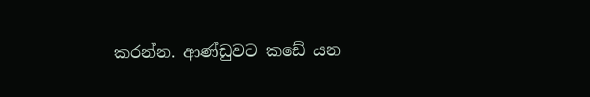කරන්න. ආණ්ඩුවට කඩේ යන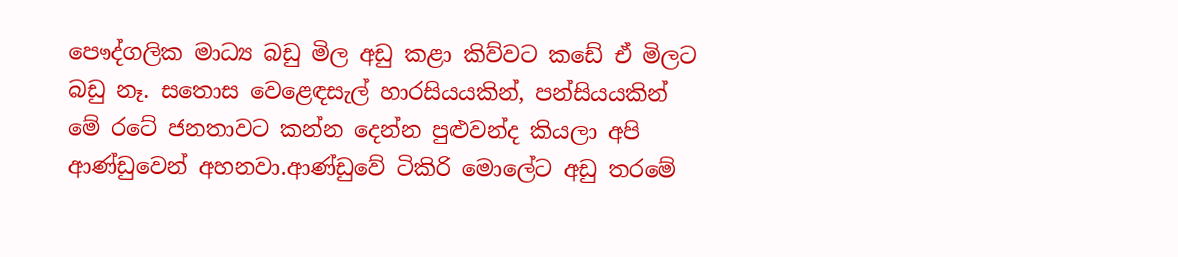පෞද්ගලික මාධ්‍ය බඩු මිල අඩු කළා කිව්වට කඩේ ඒ මිලට බඩු නෑ. සතොස වෙළෙඳසැල් හාරසියයකින්, පන්සියයකින් මේ රටේ ජනතාවට කන්න දෙන්න පුළුවන්ද කියලා අපි ආණ්ඩුවෙන් අහනවා.ආණ්ඩුවේ ටිකිරි මොලේට අඩු තරමේ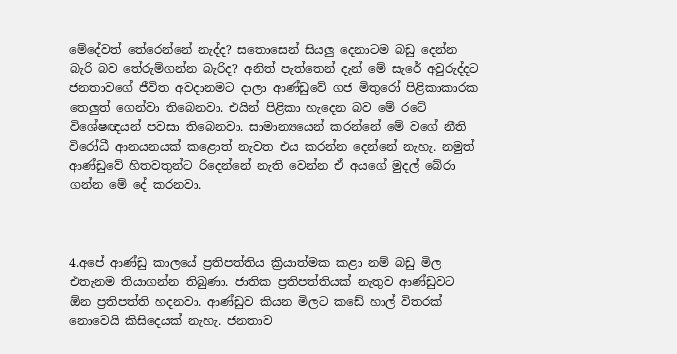මේදේවත් තේරෙන්නේ නැද්ද? සතොසෙන් සියලු දෙනාටම බඩු දෙන්න බැරි බව තේරුම්ගන්න බැරිද? අනිත් පැත්තෙන් දැන් මේ සැරේ අවුරුද්දට ජනතාවගේ ජීවිත අවදානමට දාලා ආණ්ඩුවේ ගජ මිතුරෝ පිළිකාකාරක තෙලුත් ගෙන්වා තිබෙනවා. එයින් පිළිකා හැදෙන බව මේ රටේ විශේෂඥයන් පවසා තිබෙනවා. සාමාන්‍යයෙන් කරන්නේ මේ වගේ නීති විරෝධී ආනයනයක් කළොත් නැවත එය කරන්න දෙන්නේ නැහැ. නමුත් ආණ්ඩුවේ හිතවතුන්ට රිදෙන්නේ නැති වෙන්න ඒ අයගේ මුදල් බේරා ගන්න මේ දේ කරනවා.



4.අපේ ආණ්ඩු කාලයේ ප්‍රතිපත්තිය ක්‍රියාත්මක කළා නම් බඩු මිල එතැනම තියාගන්න තිබුණා. ජාතික ප්‍රතිපත්තියක් නැතුව ආණ්ඩුවට ඕන ප්‍රතිපත්ති හදනවා. ආණ්ඩුව කියන මිලට කඩේ හාල් විතරක් නොවෙයි කිසිදෙයක් නැහැ. ජනතාව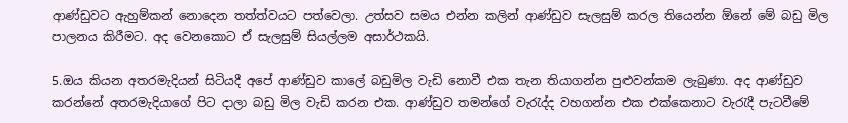ආණ්ඩුවට ඇහුම්කන් නොදෙන තත්ත්වයට පත්වෙලා. උත්සව සමය එන්න කලින් ආණ්ඩුව සැලසුම් කරල තියෙන්න ඕනේ මේ බඩු මිල පාලනය කිරීමට. අද වෙනකොට ඒ සැලසුම් සියල්ලම අසාර්ථකයි.

5.ඔය කියන අතරමැදියන් සිටියදී අපේ ආණ්ඩුව කාලේ බඩුමිල වැඩි නොවී එක තැන තියාගන්න පුළුවන්කම ලැබුණා. අද ආණ්ඩුව කරන්නේ අතරමැදියාගේ පිට දාලා බඩු මිල වැඩි කරන එක. ආණ්ඩුව තමන්ගේ වැරැද්ද වහගන්න එක එක්කෙනාට වැරැදී පැටවීමේ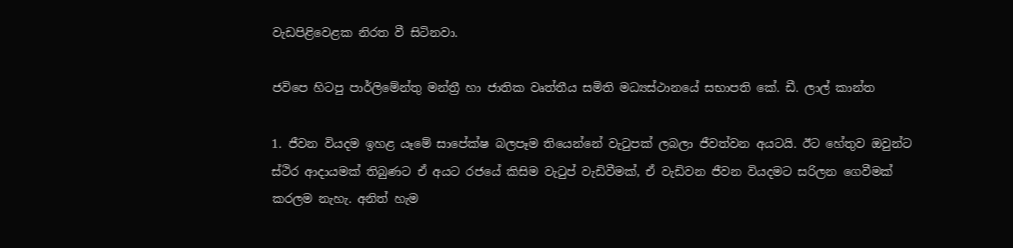වැඩපිළිවෙළක නිරත වී සිටිනවා.

ජවිපෙ හිටපු පාර්ලිමේන්තු මන්ත්‍රී හා ජාතික වෘත්තීය සමිති මධ්‍යස්ථානයේ සභාපති කේ. ඩී. ලාල් කාන්ත

1. ජීවන වියදම ඉහළ යෑමේ සාපේක්ෂ බලපෑම තියෙන්නේ වැටුපක් ලබලා ජීවත්වන අයටයි. ඊට හේතුව ඔවුන්ට ස්ථිර ආදායමක් තිබුණට ඒ අයට රජයේ කිසිම වැටුප් වැඩිවීමක්, ඒ වැඩිවන ජීවන වියදමට සරිලන ගෙවීමක් කරලම නැහැ. අනිත් හැම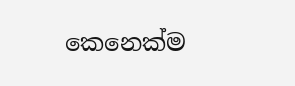කෙනෙක්ම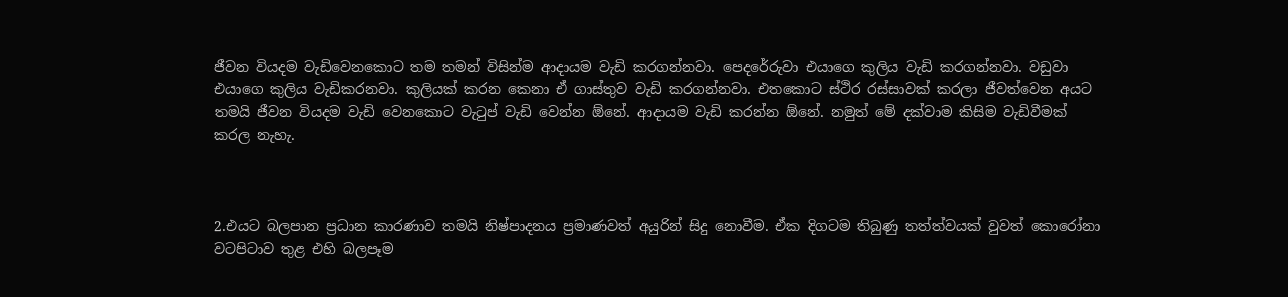ජීවන වියදම වැඩිවෙනකොට තම තමන් විසින්ම ආදායම වැඩි කරගන්නවා. පෙදරේරුවා එයාගෙ කුලිය වැඩි කරගන්නවා. වඩුවා එයාගෙ කුලිය වැඩිකරනවා. කුලියක් කරන කෙනා ඒ ගාස්තුව වැඩි කරගන්නවා. එතකොට ස්ථිර රස්සාවක් කරලා ජීවත්වෙන අයට තමයි ජීවන වියදම වැඩි වෙනකොට වැටුප් වැඩි වෙන්න ඕනේ. ආදායම වැඩි කරන්න ඕනේ. නමුත් මේ දක්වාම කිසිම වැඩිවීමක් කරල නැහැ.



2.එයට බලපාන ප්‍රධාන කාරණාව තමයි නිෂ්පාදනය ප්‍රමාණවත් අයුරින් සිදු නොවීම. ඒක දිගටම තිබුණු තත්ත්වයක් වුවත් කොරෝනා වටපිටාව තුළ එහි බලපෑම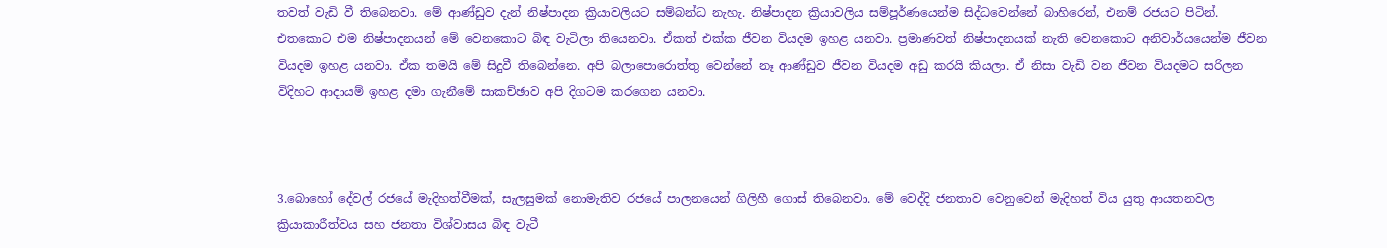තවත් වැඩි වී තිබෙනවා. මේ ආණ්ඩුව දැන් නිෂ්පාදන ක්‍රියාවලියට සම්බන්ධ නැහැ. නිෂ්පාදන ක්‍රියාවලිය සම්පූර්ණයෙන්ම සිද්ධවෙන්නේ බාහිරෙන්, එනම් රජයට පිටින්. එතකොට එම නිෂ්පාදනයන් මේ වෙනකොට බිඳ වැටිලා තියෙනවා. ඒකත් එක්ක ජීවන වියදම ඉහළ යනවා. ප්‍රමාණවත් නිෂ්පාදනයක් නැති වෙනකොට අනිවාර්යයෙන්ම ජීවන වියදම ඉහළ යනවා. ඒක තමයි මේ සිදුවී තිබෙන්නෙ. අපි බලාපොරොත්තු වෙන්නේ නෑ ආණ්ඩුව ජීවන වියදම අඩු කරයි කියලා. ඒ නිසා වැඩි වන ජීවන වියදමට සරිලන විදිහට ආදායම් ඉහළ දමා ගැනීමේ සාකච්ඡාව අපි දිගටම කරගෙන යනවා.



3.බොහෝ දේවල් රජයේ මැදිහත්වීමක්, සැලසුමක් නොමැතිව රජයේ පාලනයෙන් ගිලිහී ගොස් තිබෙනවා. මේ වෙද්දි ජනතාව වෙනුවෙන් මැදිහත් විය යුතු ආයතනවල ක්‍රියාකාරීත්වය සහ ජනතා විශ්වාසය බිඳ වැටී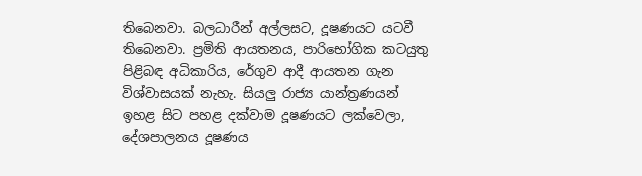තිබෙනවා. බලධාරීන් අල්ලසට, දූෂණයට යටවී තිබෙනවා. ප්‍රමිති ආයතනය, පාරිභෝගික කටයුතු පිළිබඳ අධිකාරිය, රේගුව ආදී ආයතන ගැන විශ්වාසයක් නැහැ. සියලු රාජ්‍ය යාන්ත්‍රණයන් ඉහළ සිට පහළ දක්වාම දූෂණයට ලක්වෙලා, දේශපාලනය දූෂණය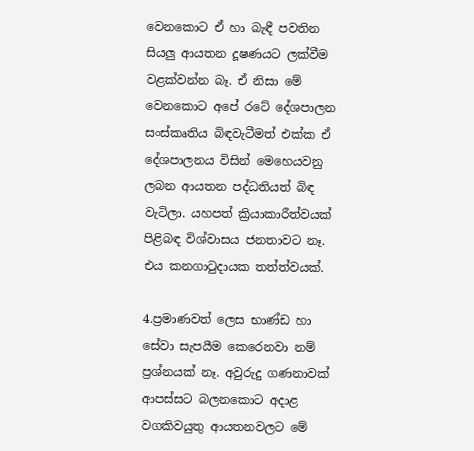වෙනකොට ඒ හා බැඳී පවතින සියලු ආයතන දූෂණයට ලක්වීම වළක්වන්න බෑ. ඒ නිසා මේ වෙනකොට අපේ රටේ දේශපාලන සංස්කෘතිය බිඳවැටීමත් එක්ක ඒ දේශපාලනය විසින් මෙහෙයවනු ලබන ආයතන පද්ධතියත් බිඳ වැටිලා. යහපත් ක්‍රියාකාරීත්වයක් පිළිබඳ විශ්වාසය ජනතාවට නෑ. එය කනගාටුදායක තත්ත්වයක්.

4.ප්‍රමාණවත් ලෙස භාණ්ඩ හා සේවා සැපයීම කෙරෙනවා නම් ප්‍රශ්නයක් නෑ. අවුරුදු ගණනාවක් ආපස්සට බලනකොට අදාළ වගකිවයුතු ආයතනවලට මේ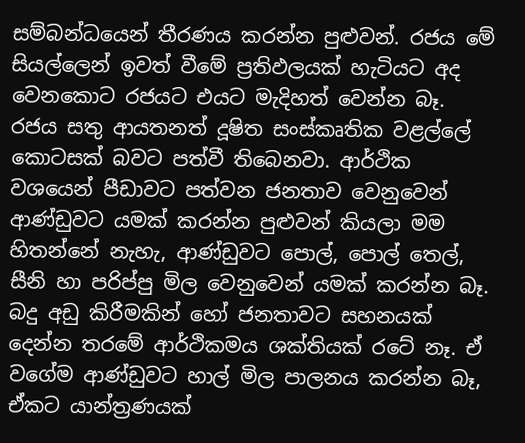සම්බන්ධයෙන් තීරණය කරන්න පුළුවන්. රජය මේ සියල්ලෙන් ඉවත් වීමේ ප්‍රතිඵලයක් හැටියට අද වෙනකොට රජයට එයට මැදිහත් වෙන්න බෑ. රජය සතු ආයතනත් දූෂිත සංස්කෘතික වළල්ලේ කොටසක් බවට පත්වී තිබෙනවා. ආර්ථික වශයෙන් පීඩාවට පත්වන ජනතාව වෙනුවෙන් ආණ්ඩුවට යමක් කරන්න පුළුවන් කියලා මම හිතන්නේ නැහැ, ආණ්ඩුවට පොල්, පොල් තෙල්, සීනි හා පරිප්පු මිල වෙනුවෙන් යමක් කරන්න බෑ. බදු අඩු කිරීමකින් හෝ ජනතාවට සහනයක් දෙන්න තරමේ ආර්ථිකමය ශක්තියක් රටේ නෑ. ඒ වගේම ආණ්ඩුවට හාල් මිල පාලනය කරන්න බෑ, ඒකට යාන්ත්‍රණයක්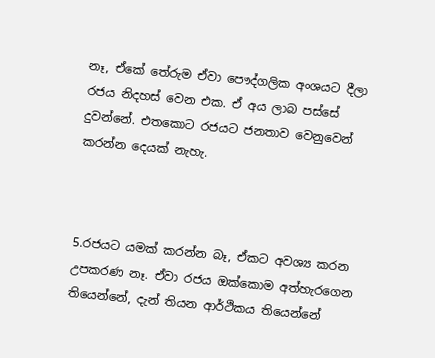නෑ, ඒකේ තේරුම ඒවා පෞද්ගලික අංශයට දීලා රජය නිදහස් වෙන එක. ඒ අය ලාබ පස්සේ දුවන්නේ. එතකොට රජයට ජනතාව වෙනුවෙන් කරන්න දෙයක් නැහැ.



5.රජයට යමක් කරන්න බෑ, ඒකට අවශ්‍ය කරන උපකරණ නෑ. ඒවා රජය ඔක්කොම අත්හැරගෙන තියෙන්නේ, දැන් තියන ආර්ථිකය තියෙන්නේ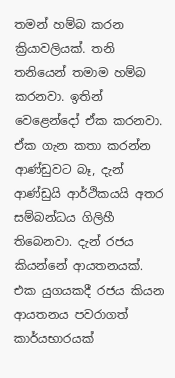තමන් හම්බ කරන ක්‍රියාවලියක්. තනි තනියෙන් තමාම හම්බ කරනවා. ඉතින් වෙළෙන්දෝ ඒක කරනවා. ඒක ගැන කතා කරන්න ආණ්ඩුවට බෑ, දැන් ආණ්ඩුයි ආර්ථිකයයි අතර සම්බන්ධය ගිලිහී තිබෙනවා. දැන් රජය කියන්නේ ආයතනයක්. එක යුගයකදී රජය කියන ආයතනය පවරාගත් කාර්යභාරයක්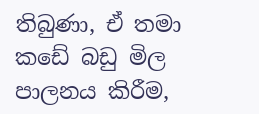තිබුණා, ඒ තමා කඩේ බඩු මිල පාලනය කිරීම,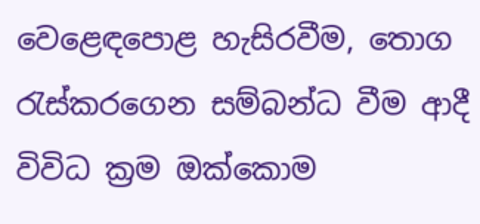වෙළෙඳපොළ හැසිරවීම, තොග රැස්කරගෙන සම්බන්ධ වීම ආදී විවිධ ක්‍රම ඔක්කොම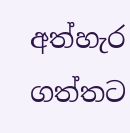අත්හැර ගත්තට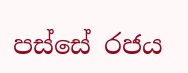පස්සේ රජය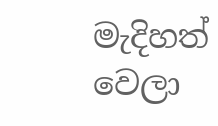මැදිහත් වෙලා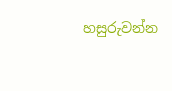හසුරුවන්න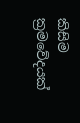කිසිම ක්‍රමවේදයක්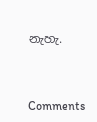නැහැ.



Comments